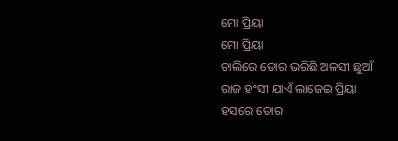ମୋ ପ୍ରିୟା
ମୋ ପ୍ରିୟା
ଚାଲିରେ ତୋର ଭରିଛି ଅଳସୀ ଛୁଆଁ
ରାଜ ହଂସୀ ଯାଏଁ ଲାଜେଇ ପ୍ରିୟା
ହସରେ ତୋର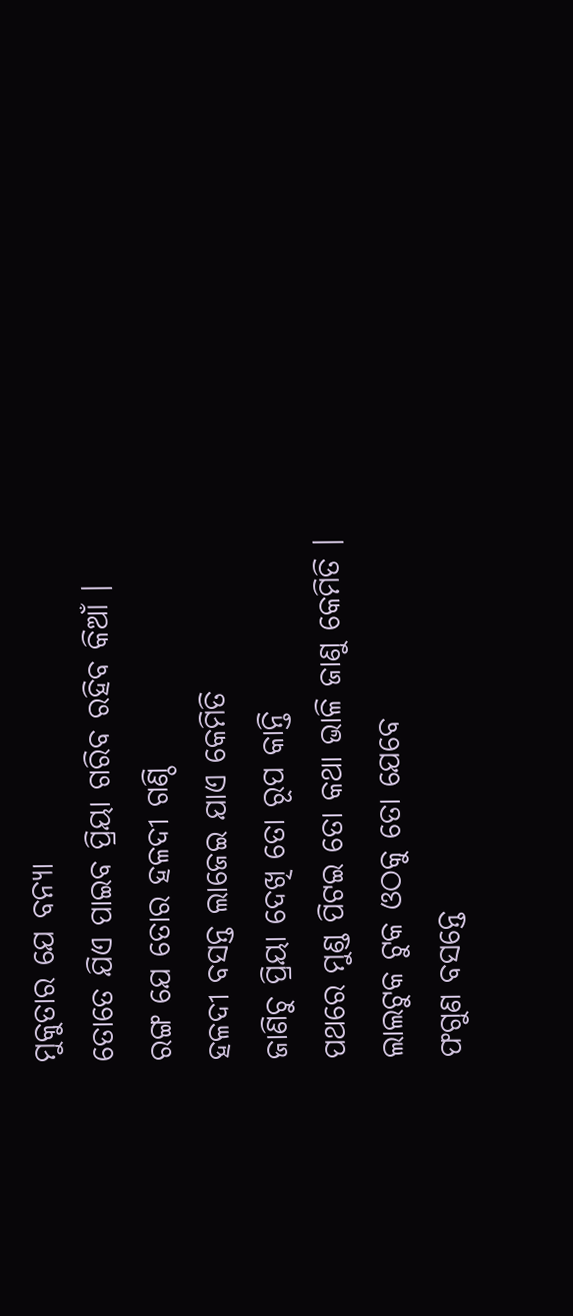ମୁକୁତାର ଯେ ବନ୍ୟା
ତୋତେ ଯିଏ ପାଇବ ପ୍ରିୟା ଗରିବ ରହିବ କିଆଁ ।
ରଙ୍ଗ ଯେ ତୋର ହଳଦୀ ଗଣ୍ଠି
ହଳଦୀ ବସନ୍ତ ଲାଜେଇ ଯାଏ କେମିତି
ଜାଣିଚୁ ପ୍ରିୟା ଦେଖି ତୋ ରୂପ କାନ୍ତି
ପଥରେ ମୁଣ୍ଡ ପିଟଇ ତୋ କଥା ଭାଳି ଜାଣୁ କେମିତି ।
ଲାଲଟୁକ ଟୁକ ଓଠକୁ ତୋ ଯେବେ
ଫଗୁଣ ବସନ୍ତେ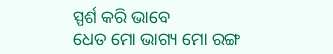ସ୍ପର୍ଶ କରି ଭାବେ
ଧେତ ମୋ ଭାଗ୍ୟ ମୋ ରଙ୍ଗ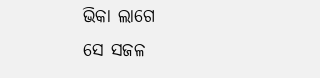ଭିକା ଲାଗେ
ସେ ସଜଳ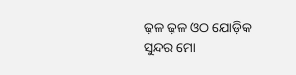ଢ଼ଳ ଢ଼ଳ ଓଠ ଯୋଡ଼ିକ ସୁନ୍ଦର ମୋ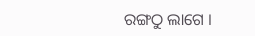ରଙ୍ଗଠୁ ଲାଗେ ।